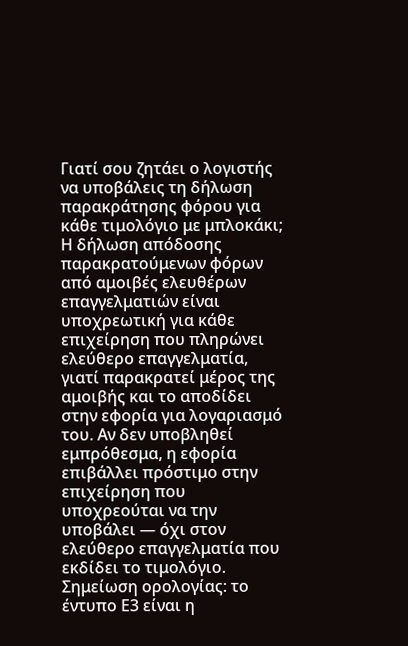Γιατί σου ζητάει ο λογιστής να υποβάλεις τη δήλωση παρακράτησης φόρου για κάθε τιμολόγιο με μπλοκάκι;
Η δήλωση απόδοσης παρακρατούμενων φόρων από αμοιβές ελευθέρων επαγγελματιών είναι υποχρεωτική για κάθε επιχείρηση που πληρώνει ελεύθερο επαγγελματία, γιατί παρακρατεί μέρος της αμοιβής και το αποδίδει στην εφορία για λογαριασμό του. Αν δεν υποβληθεί εμπρόθεσμα, η εφορία επιβάλλει πρόστιμο στην επιχείρηση που υποχρεούται να την υποβάλει — όχι στον ελεύθερο επαγγελματία που εκδίδει το τιμολόγιο. Σημείωση ορολογίας: το έντυπο Ε3 είναι η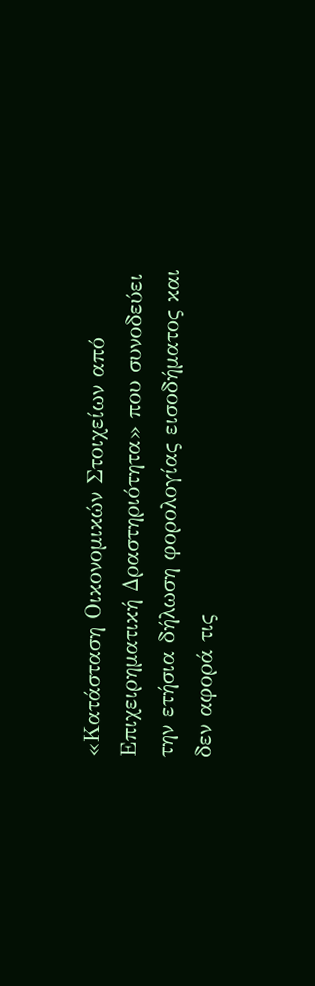«Κατάσταση Οικονομικών Στοιχείων από Επιχειρηματική Δραστηριότητα» που συνοδεύει την ετήσια δήλωση φορολογίας εισοδήματος και δεν αφορά τις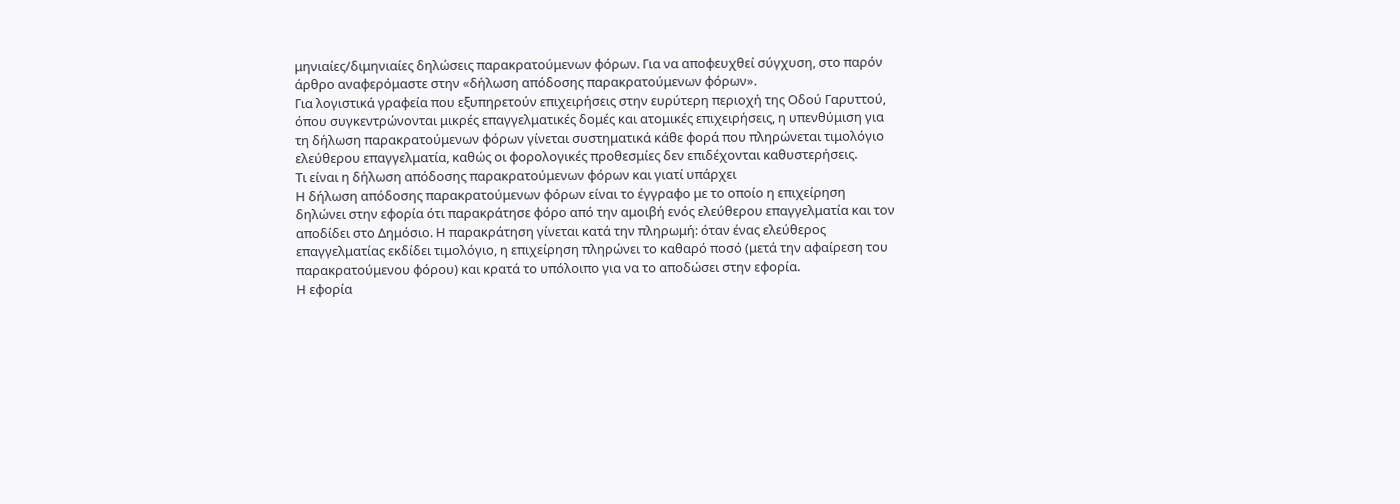μηνιαίες/διμηνιαίες δηλώσεις παρακρατούμενων φόρων. Για να αποφευχθεί σύγχυση, στο παρόν άρθρο αναφερόμαστε στην «δήλωση απόδοσης παρακρατούμενων φόρων».
Για λογιστικά γραφεία που εξυπηρετούν επιχειρήσεις στην ευρύτερη περιοχή της Οδού Γαρυττού, όπου συγκεντρώνονται μικρές επαγγελματικές δομές και ατομικές επιχειρήσεις, η υπενθύμιση για τη δήλωση παρακρατούμενων φόρων γίνεται συστηματικά κάθε φορά που πληρώνεται τιμολόγιο ελεύθερου επαγγελματία, καθώς οι φορολογικές προθεσμίες δεν επιδέχονται καθυστερήσεις.
Τι είναι η δήλωση απόδοσης παρακρατούμενων φόρων και γιατί υπάρχει
Η δήλωση απόδοσης παρακρατούμενων φόρων είναι το έγγραφο με το οποίο η επιχείρηση δηλώνει στην εφορία ότι παρακράτησε φόρο από την αμοιβή ενός ελεύθερου επαγγελματία και τον αποδίδει στο Δημόσιο. Η παρακράτηση γίνεται κατά την πληρωμή: όταν ένας ελεύθερος επαγγελματίας εκδίδει τιμολόγιο, η επιχείρηση πληρώνει το καθαρό ποσό (μετά την αφαίρεση του παρακρατούμενου φόρου) και κρατά το υπόλοιπο για να το αποδώσει στην εφορία.
Η εφορία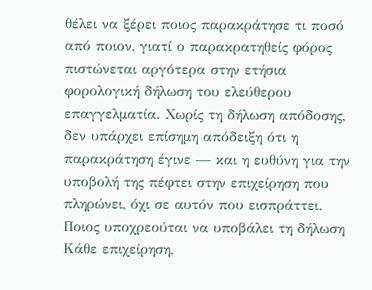θέλει να ξέρει ποιος παρακράτησε τι ποσό από ποιον, γιατί ο παρακρατηθείς φόρος πιστώνεται αργότερα στην ετήσια φορολογική δήλωση του ελεύθερου επαγγελματία. Χωρίς τη δήλωση απόδοσης, δεν υπάρχει επίσημη απόδειξη ότι η παρακράτηση έγινε — και η ευθύνη για την υποβολή της πέφτει στην επιχείρηση που πληρώνει, όχι σε αυτόν που εισπράττει.
Ποιος υποχρεούται να υποβάλει τη δήλωση
Κάθε επιχείρηση,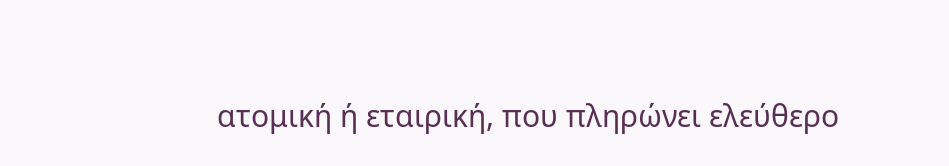ατομική ή εταιρική, που πληρώνει ελεύθερο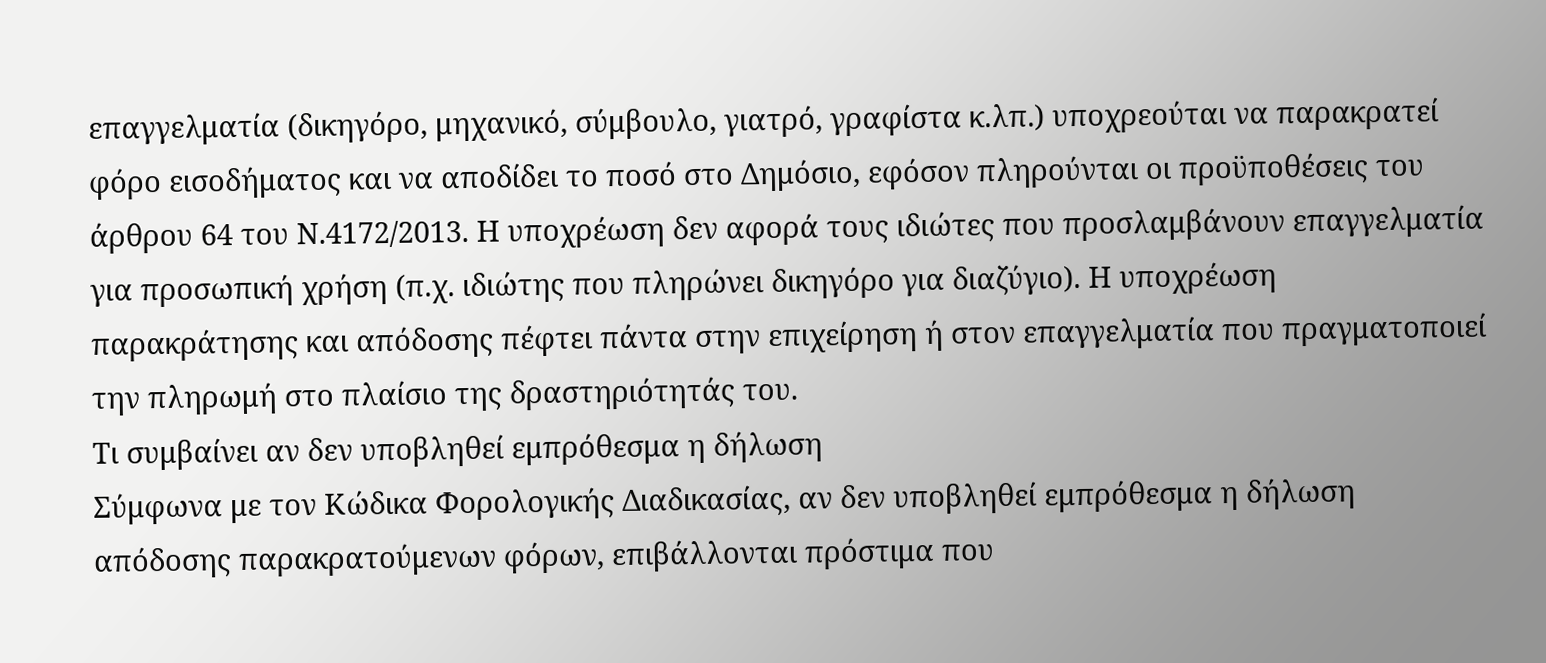επαγγελματία (δικηγόρο, μηχανικό, σύμβουλο, γιατρό, γραφίστα κ.λπ.) υποχρεούται να παρακρατεί φόρο εισοδήματος και να αποδίδει το ποσό στο Δημόσιο, εφόσον πληρούνται οι προϋποθέσεις του άρθρου 64 του Ν.4172/2013. Η υποχρέωση δεν αφορά τους ιδιώτες που προσλαμβάνουν επαγγελματία για προσωπική χρήση (π.χ. ιδιώτης που πληρώνει δικηγόρο για διαζύγιο). Η υποχρέωση παρακράτησης και απόδοσης πέφτει πάντα στην επιχείρηση ή στον επαγγελματία που πραγματοποιεί την πληρωμή στο πλαίσιο της δραστηριότητάς του.
Τι συμβαίνει αν δεν υποβληθεί εμπρόθεσμα η δήλωση
Σύμφωνα με τον Κώδικα Φορολογικής Διαδικασίας, αν δεν υποβληθεί εμπρόθεσμα η δήλωση απόδοσης παρακρατούμενων φόρων, επιβάλλονται πρόστιμα που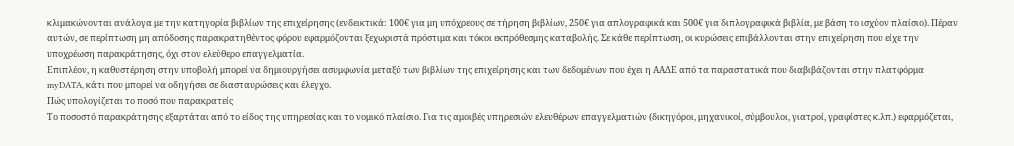κλιμακώνονται ανάλογα με την κατηγορία βιβλίων της επιχείρησης (ενδεικτικά: 100€ για μη υπόχρεους σε τήρηση βιβλίων, 250€ για απλογραφικά και 500€ για διπλογραφικά βιβλία, με βάση το ισχύον πλαίσιο). Πέραν αυτών, σε περίπτωση μη απόδοσης παρακρατηθέντος φόρου εφαρμόζονται ξεχωριστά πρόστιμα και τόκοι εκπρόθεσμης καταβολής. Σε κάθε περίπτωση, οι κυρώσεις επιβάλλονται στην επιχείρηση που είχε την υποχρέωση παρακράτησης, όχι στον ελεύθερο επαγγελματία.
Επιπλέον, η καθυστέρηση στην υποβολή μπορεί να δημιουργήσει ασυμφωνία μεταξύ των βιβλίων της επιχείρησης και των δεδομένων που έχει η ΑΑΔΕ από τα παραστατικά που διαβιβάζονται στην πλατφόρμα myDATA, κάτι που μπορεί να οδηγήσει σε διασταυρώσεις και έλεγχο.
Πώς υπολογίζεται το ποσό που παρακρατείς
Το ποσοστό παρακράτησης εξαρτάται από το είδος της υπηρεσίας και το νομικό πλαίσιο. Για τις αμοιβές υπηρεσιών ελευθέρων επαγγελματιών (δικηγόροι, μηχανικοί, σύμβουλοι, γιατροί, γραφίστες κ.λπ.) εφαρμόζεται,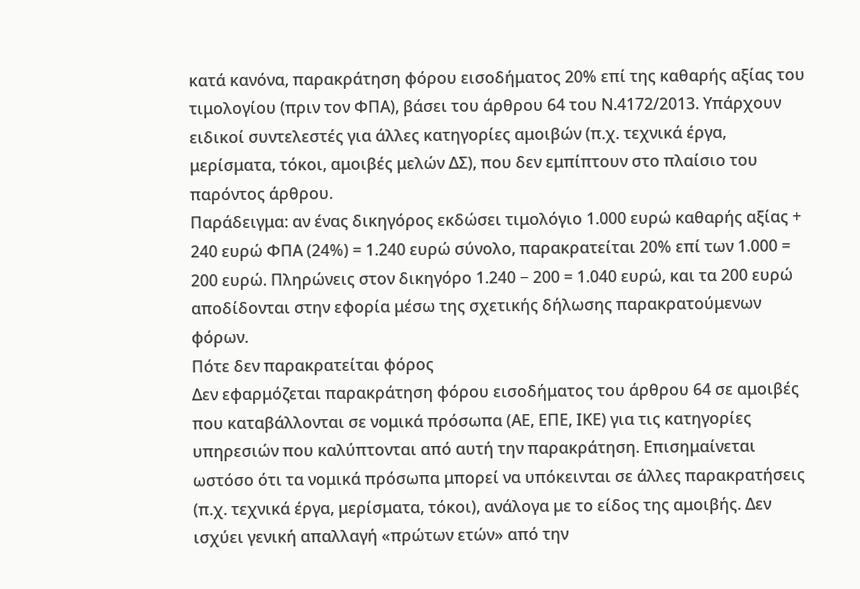κατά κανόνα, παρακράτηση φόρου εισοδήματος 20% επί της καθαρής αξίας του τιμολογίου (πριν τον ΦΠΑ), βάσει του άρθρου 64 του Ν.4172/2013. Υπάρχουν ειδικοί συντελεστές για άλλες κατηγορίες αμοιβών (π.χ. τεχνικά έργα, μερίσματα, τόκοι, αμοιβές μελών ΔΣ), που δεν εμπίπτουν στο πλαίσιο του παρόντος άρθρου.
Παράδειγμα: αν ένας δικηγόρος εκδώσει τιμολόγιο 1.000 ευρώ καθαρής αξίας + 240 ευρώ ΦΠΑ (24%) = 1.240 ευρώ σύνολο, παρακρατείται 20% επί των 1.000 = 200 ευρώ. Πληρώνεις στον δικηγόρο 1.240 − 200 = 1.040 ευρώ, και τα 200 ευρώ αποδίδονται στην εφορία μέσω της σχετικής δήλωσης παρακρατούμενων φόρων.
Πότε δεν παρακρατείται φόρος
Δεν εφαρμόζεται παρακράτηση φόρου εισοδήματος του άρθρου 64 σε αμοιβές που καταβάλλονται σε νομικά πρόσωπα (ΑΕ, ΕΠΕ, ΙΚΕ) για τις κατηγορίες υπηρεσιών που καλύπτονται από αυτή την παρακράτηση. Επισημαίνεται ωστόσο ότι τα νομικά πρόσωπα μπορεί να υπόκεινται σε άλλες παρακρατήσεις (π.χ. τεχνικά έργα, μερίσματα, τόκοι), ανάλογα με το είδος της αμοιβής. Δεν ισχύει γενική απαλλαγή «πρώτων ετών» από την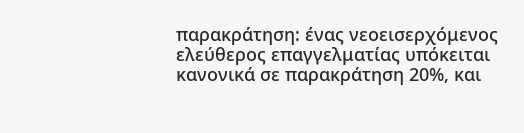παρακράτηση: ένας νεοεισερχόμενος ελεύθερος επαγγελματίας υπόκειται κανονικά σε παρακράτηση 20%, και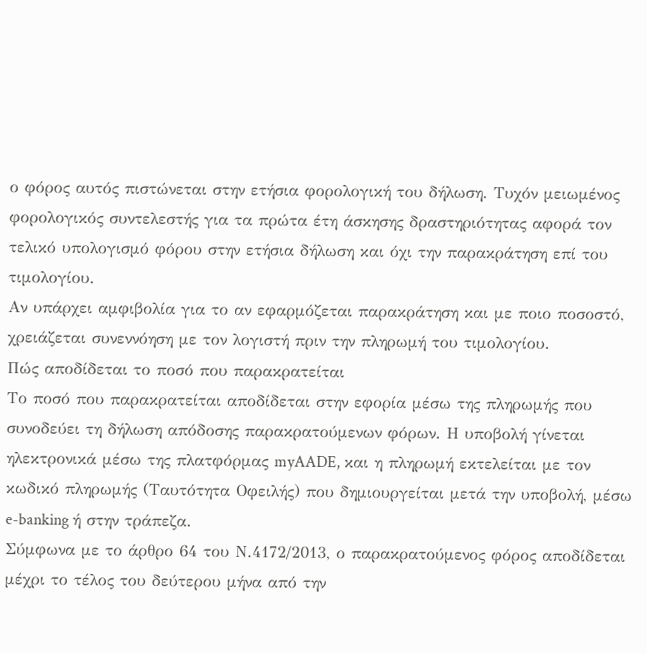ο φόρος αυτός πιστώνεται στην ετήσια φορολογική του δήλωση. Τυχόν μειωμένος φορολογικός συντελεστής για τα πρώτα έτη άσκησης δραστηριότητας αφορά τον τελικό υπολογισμό φόρου στην ετήσια δήλωση και όχι την παρακράτηση επί του τιμολογίου.
Αν υπάρχει αμφιβολία για το αν εφαρμόζεται παρακράτηση και με ποιο ποσοστό, χρειάζεται συνεννόηση με τον λογιστή πριν την πληρωμή του τιμολογίου.
Πώς αποδίδεται το ποσό που παρακρατείται
Το ποσό που παρακρατείται αποδίδεται στην εφορία μέσω της πληρωμής που συνοδεύει τη δήλωση απόδοσης παρακρατούμενων φόρων. Η υποβολή γίνεται ηλεκτρονικά μέσω της πλατφόρμας myAADE, και η πληρωμή εκτελείται με τον κωδικό πληρωμής (Ταυτότητα Οφειλής) που δημιουργείται μετά την υποβολή, μέσω e-banking ή στην τράπεζα.
Σύμφωνα με το άρθρο 64 του Ν.4172/2013, ο παρακρατούμενος φόρος αποδίδεται μέχρι το τέλος του δεύτερου μήνα από την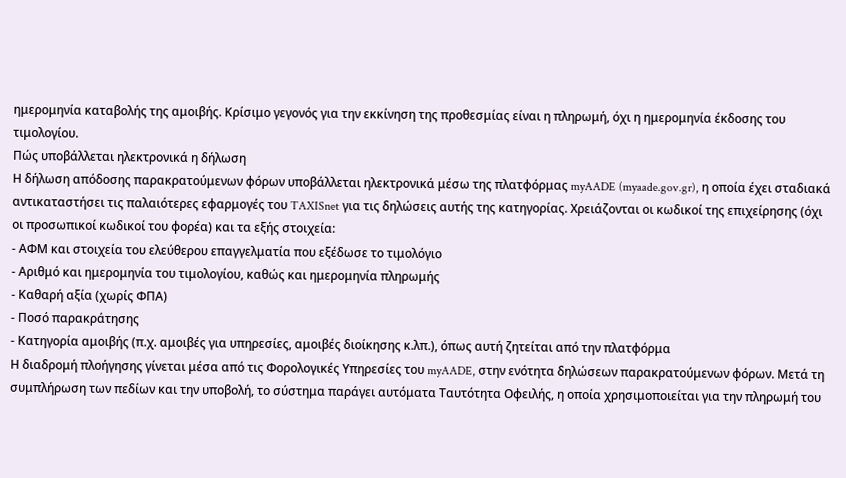ημερομηνία καταβολής της αμοιβής. Κρίσιμο γεγονός για την εκκίνηση της προθεσμίας είναι η πληρωμή, όχι η ημερομηνία έκδοσης του τιμολογίου.
Πώς υποβάλλεται ηλεκτρονικά η δήλωση
Η δήλωση απόδοσης παρακρατούμενων φόρων υποβάλλεται ηλεκτρονικά μέσω της πλατφόρμας myAADE (myaade.gov.gr), η οποία έχει σταδιακά αντικαταστήσει τις παλαιότερες εφαρμογές του TAXISnet για τις δηλώσεις αυτής της κατηγορίας. Χρειάζονται οι κωδικοί της επιχείρησης (όχι οι προσωπικοί κωδικοί του φορέα) και τα εξής στοιχεία:
- ΑΦΜ και στοιχεία του ελεύθερου επαγγελματία που εξέδωσε το τιμολόγιο
- Αριθμό και ημερομηνία του τιμολογίου, καθώς και ημερομηνία πληρωμής
- Καθαρή αξία (χωρίς ΦΠΑ)
- Ποσό παρακράτησης
- Κατηγορία αμοιβής (π.χ. αμοιβές για υπηρεσίες, αμοιβές διοίκησης κ.λπ.), όπως αυτή ζητείται από την πλατφόρμα
Η διαδρομή πλοήγησης γίνεται μέσα από τις Φορολογικές Υπηρεσίες του myAADE, στην ενότητα δηλώσεων παρακρατούμενων φόρων. Μετά τη συμπλήρωση των πεδίων και την υποβολή, το σύστημα παράγει αυτόματα Ταυτότητα Οφειλής, η οποία χρησιμοποιείται για την πληρωμή του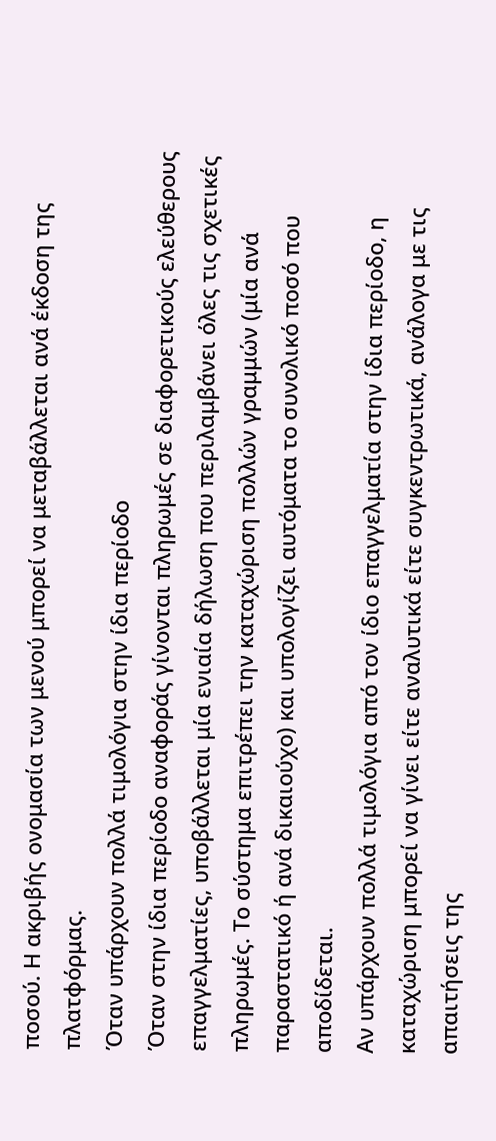ποσού. Η ακριβής ονομασία των μενού μπορεί να μεταβάλλεται ανά έκδοση της πλατφόρμας.
Όταν υπάρχουν πολλά τιμολόγια στην ίδια περίοδο
Όταν στην ίδια περίοδο αναφοράς γίνονται πληρωμές σε διαφορετικούς ελεύθερους επαγγελματίες, υποβάλλεται μία ενιαία δήλωση που περιλαμβάνει όλες τις σχετικές πληρωμές. Το σύστημα επιτρέπει την καταχώριση πολλών γραμμών (μία ανά παραστατικό ή ανά δικαιούχο) και υπολογίζει αυτόματα το συνολικό ποσό που αποδίδεται.
Αν υπάρχουν πολλά τιμολόγια από τον ίδιο επαγγελματία στην ίδια περίοδο, η καταχώριση μπορεί να γίνει είτε αναλυτικά είτε συγκεντρωτικά, ανάλογα με τις απαιτήσεις της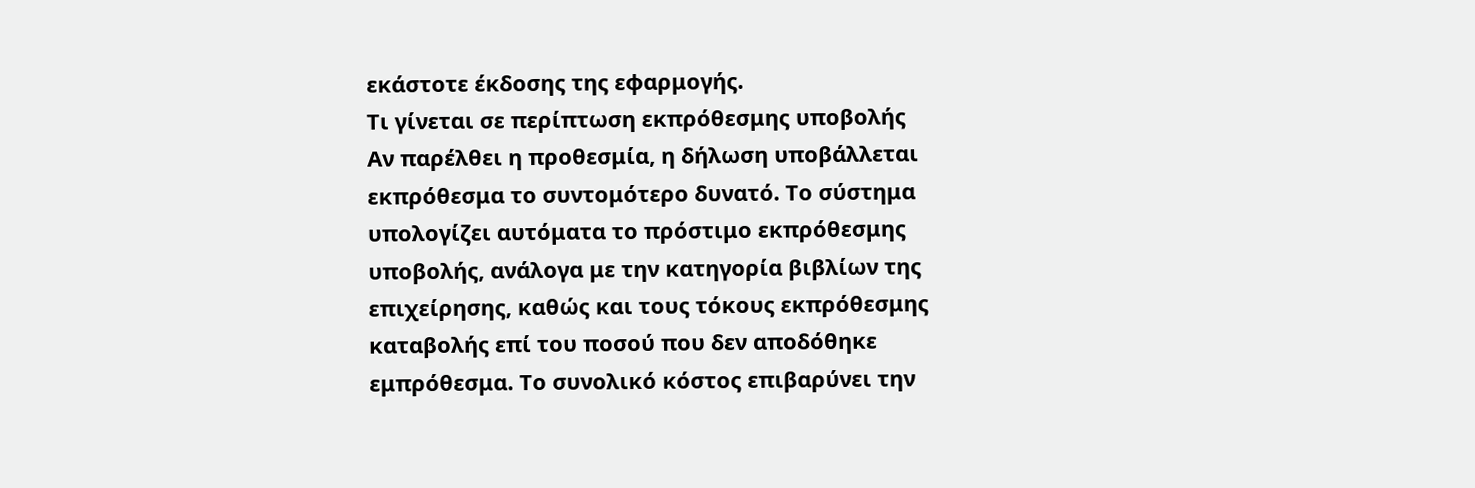εκάστοτε έκδοσης της εφαρμογής.
Τι γίνεται σε περίπτωση εκπρόθεσμης υποβολής
Αν παρέλθει η προθεσμία, η δήλωση υποβάλλεται εκπρόθεσμα το συντομότερο δυνατό. Το σύστημα υπολογίζει αυτόματα το πρόστιμο εκπρόθεσμης υποβολής, ανάλογα με την κατηγορία βιβλίων της επιχείρησης, καθώς και τους τόκους εκπρόθεσμης καταβολής επί του ποσού που δεν αποδόθηκε εμπρόθεσμα. Το συνολικό κόστος επιβαρύνει την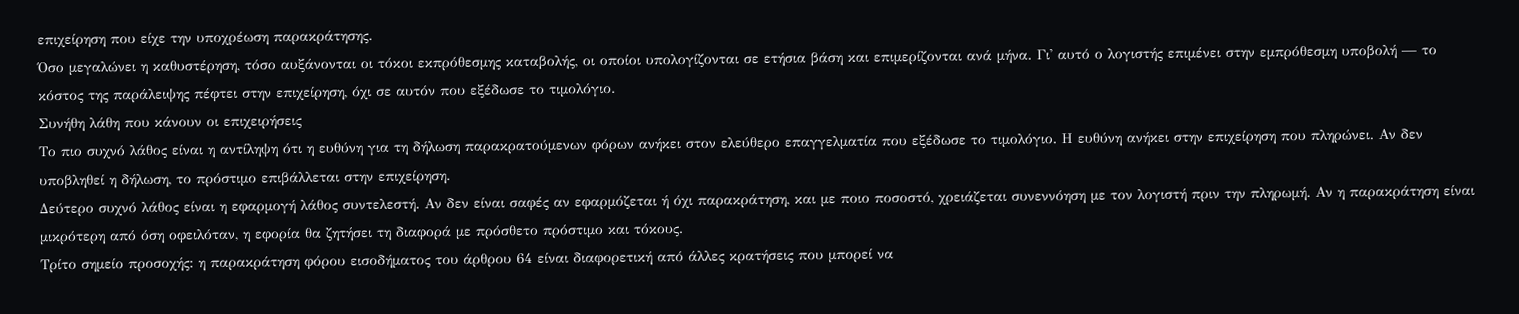επιχείρηση που είχε την υποχρέωση παρακράτησης.
Όσο μεγαλώνει η καθυστέρηση, τόσο αυξάνονται οι τόκοι εκπρόθεσμης καταβολής, οι οποίοι υπολογίζονται σε ετήσια βάση και επιμερίζονται ανά μήνα. Γι' αυτό ο λογιστής επιμένει στην εμπρόθεσμη υποβολή — το κόστος της παράλειψης πέφτει στην επιχείρηση, όχι σε αυτόν που εξέδωσε το τιμολόγιο.
Συνήθη λάθη που κάνουν οι επιχειρήσεις
Το πιο συχνό λάθος είναι η αντίληψη ότι η ευθύνη για τη δήλωση παρακρατούμενων φόρων ανήκει στον ελεύθερο επαγγελματία που εξέδωσε το τιμολόγιο. Η ευθύνη ανήκει στην επιχείρηση που πληρώνει. Αν δεν υποβληθεί η δήλωση, το πρόστιμο επιβάλλεται στην επιχείρηση.
Δεύτερο συχνό λάθος είναι η εφαρμογή λάθος συντελεστή. Αν δεν είναι σαφές αν εφαρμόζεται ή όχι παρακράτηση, και με ποιο ποσοστό, χρειάζεται συνεννόηση με τον λογιστή πριν την πληρωμή. Αν η παρακράτηση είναι μικρότερη από όση οφειλόταν, η εφορία θα ζητήσει τη διαφορά με πρόσθετο πρόστιμο και τόκους.
Τρίτο σημείο προσοχής: η παρακράτηση φόρου εισοδήματος του άρθρου 64 είναι διαφορετική από άλλες κρατήσεις που μπορεί να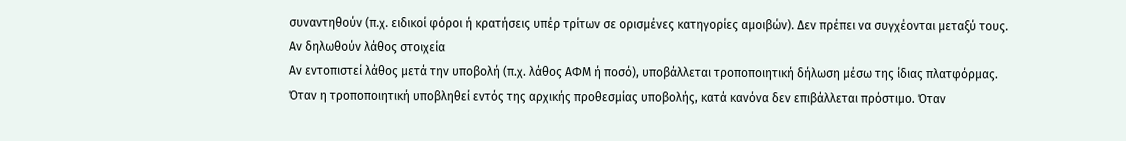συναντηθούν (π.χ. ειδικοί φόροι ή κρατήσεις υπέρ τρίτων σε ορισμένες κατηγορίες αμοιβών). Δεν πρέπει να συγχέονται μεταξύ τους.
Αν δηλωθούν λάθος στοιχεία
Αν εντοπιστεί λάθος μετά την υποβολή (π.χ. λάθος ΑΦΜ ή ποσό), υποβάλλεται τροποποιητική δήλωση μέσω της ίδιας πλατφόρμας. Όταν η τροποποιητική υποβληθεί εντός της αρχικής προθεσμίας υποβολής, κατά κανόνα δεν επιβάλλεται πρόστιμο. Όταν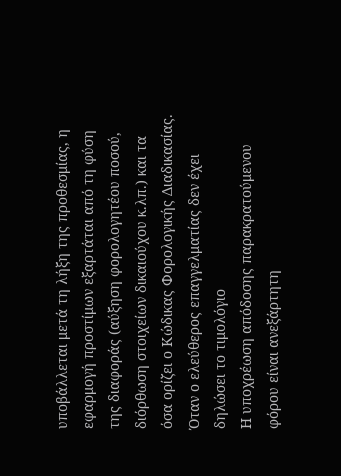υποβάλλεται μετά τη λήξη της προθεσμίας, η εφαρμογή προστίμων εξαρτάται από τη φύση της διαφοράς (αύξηση φορολογητέου ποσού, διόρθωση στοιχείων δικαιούχου κ.λπ.) και τα όσα ορίζει ο Κώδικας Φορολογικής Διαδικασίας.
Όταν ο ελεύθερος επαγγελματίας δεν έχει δηλώσει το τιμολόγιο
Η υποχρέωση απόδοσης παρακρατούμενου φόρου είναι ανεξάρτητη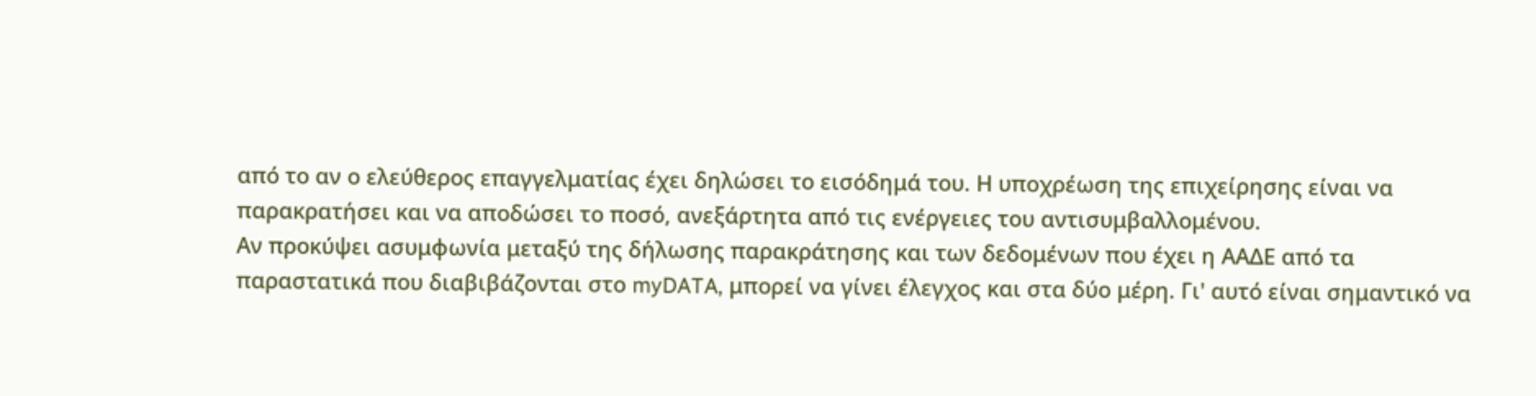από το αν ο ελεύθερος επαγγελματίας έχει δηλώσει το εισόδημά του. Η υποχρέωση της επιχείρησης είναι να παρακρατήσει και να αποδώσει το ποσό, ανεξάρτητα από τις ενέργειες του αντισυμβαλλομένου.
Αν προκύψει ασυμφωνία μεταξύ της δήλωσης παρακράτησης και των δεδομένων που έχει η ΑΑΔΕ από τα παραστατικά που διαβιβάζονται στο myDATA, μπορεί να γίνει έλεγχος και στα δύο μέρη. Γι' αυτό είναι σημαντικό να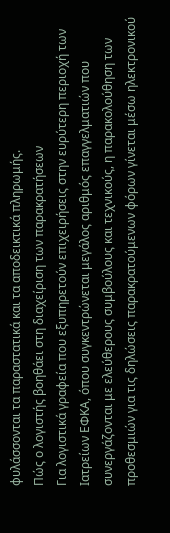φυλάσσονται τα παραστατικά και τα αποδεικτικά πληρωμής.
Πώς ο λογιστής βοηθάει στη διαχείριση των παρακρατήσεων
Για λογιστικά γραφεία που εξυπηρετούν επιχειρήσεις στην ευρύτερη περιοχή των Ιατρείων ΕΦΚΑ, όπου συγκεντρώνεται μεγάλος αριθμός επαγγελματιών που συνεργάζονται με ελεύθερους συμβούλους και τεχνικούς, η παρακολούθηση των προθεσμιών για τις δηλώσεις παρακρατούμενων φόρων γίνεται μέσω ηλεκτρονικού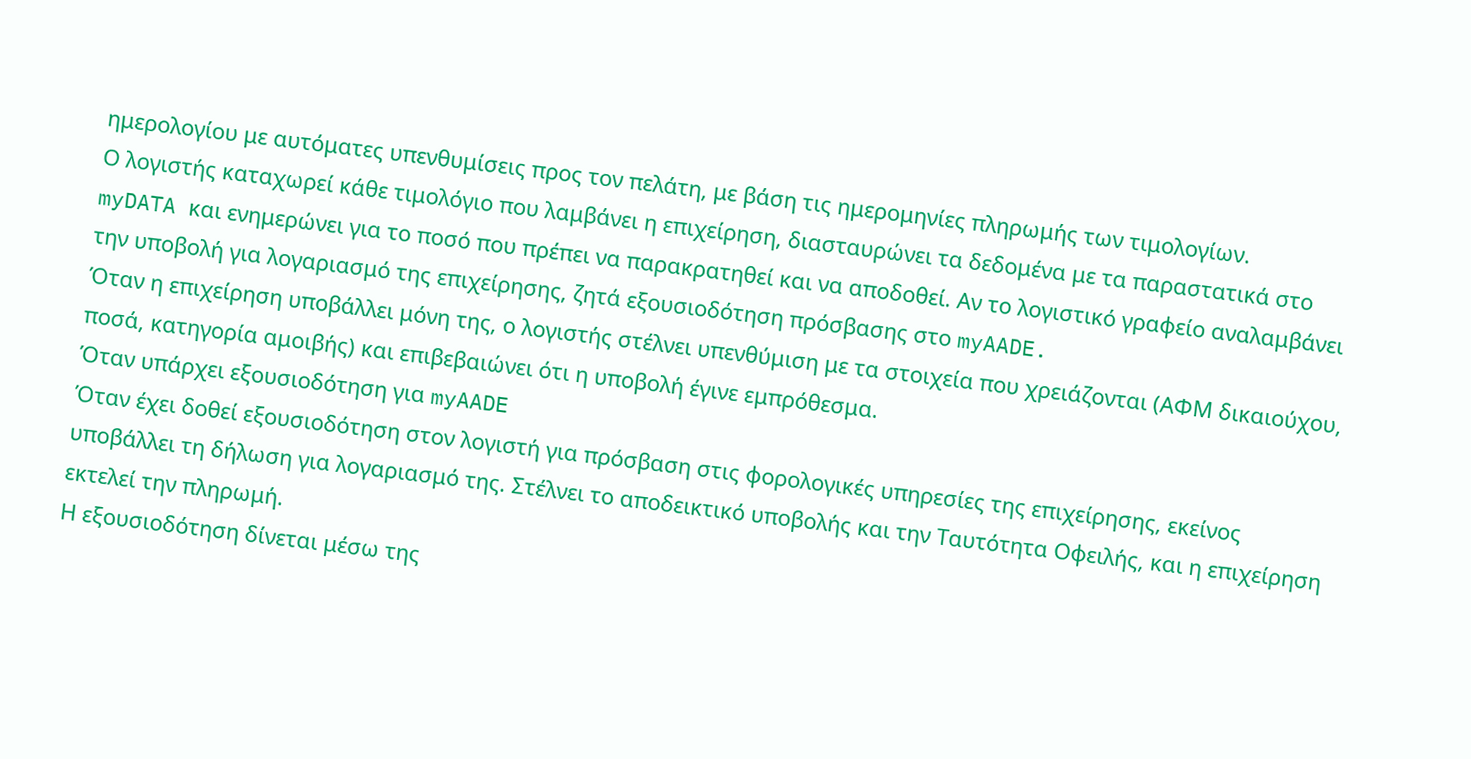ημερολογίου με αυτόματες υπενθυμίσεις προς τον πελάτη, με βάση τις ημερομηνίες πληρωμής των τιμολογίων.
Ο λογιστής καταχωρεί κάθε τιμολόγιο που λαμβάνει η επιχείρηση, διασταυρώνει τα δεδομένα με τα παραστατικά στο myDATA και ενημερώνει για το ποσό που πρέπει να παρακρατηθεί και να αποδοθεί. Αν το λογιστικό γραφείο αναλαμβάνει την υποβολή για λογαριασμό της επιχείρησης, ζητά εξουσιοδότηση πρόσβασης στο myAADE.
Όταν η επιχείρηση υποβάλλει μόνη της, ο λογιστής στέλνει υπενθύμιση με τα στοιχεία που χρειάζονται (ΑΦΜ δικαιούχου, ποσά, κατηγορία αμοιβής) και επιβεβαιώνει ότι η υποβολή έγινε εμπρόθεσμα.
Όταν υπάρχει εξουσιοδότηση για myAADE
Όταν έχει δοθεί εξουσιοδότηση στον λογιστή για πρόσβαση στις φορολογικές υπηρεσίες της επιχείρησης, εκείνος υποβάλλει τη δήλωση για λογαριασμό της. Στέλνει το αποδεικτικό υποβολής και την Ταυτότητα Οφειλής, και η επιχείρηση εκτελεί την πληρωμή.
Η εξουσιοδότηση δίνεται μέσω της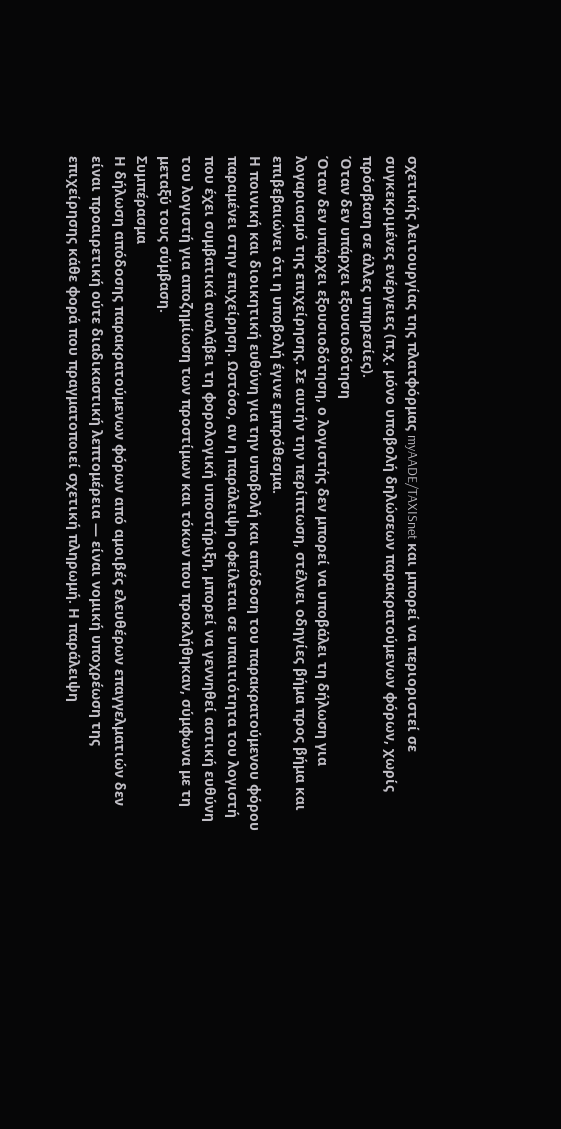σχετικής λειτουργίας της πλατφόρμας myAADE/TAXISnet και μπορεί να περιοριστεί σε συγκεκριμένες ενέργειες (π.χ. μόνο υποβολή δηλώσεων παρακρατούμενων φόρων, χωρίς πρόσβαση σε άλλες υπηρεσίες).
Όταν δεν υπάρχει εξουσιοδότηση
Όταν δεν υπάρχει εξουσιοδότηση, ο λογιστής δεν μπορεί να υποβάλει τη δήλωση για λογαριασμό της επιχείρησης. Σε αυτήν την περίπτωση, στέλνει οδηγίες βήμα προς βήμα και επιβεβαιώνει ότι η υποβολή έγινε εμπρόθεσμα.
Η ποινική και διοικητική ευθύνη για την υποβολή και απόδοση του παρακρατούμενου φόρου παραμένει στην επιχείρηση. Ωστόσο, αν η παράλειψη οφείλεται σε υπαιτιότητα του λογιστή που έχει συμβατικά αναλάβει τη φορολογική υποστήριξη, μπορεί να γεννηθεί αστική ευθύνη του λογιστή για αποζημίωση των προστίμων και τόκων που προκλήθηκαν, σύμφωνα με τη μεταξύ τους σύμβαση.
Συμπέρασμα
Η δήλωση απόδοσης παρακρατούμενων φόρων από αμοιβές ελευθέρων επαγγελματιών δεν είναι προαιρετική ούτε διαδικαστική λεπτομέρεια — είναι νομική υποχρέωση της επιχείρησης κάθε φορά που πραγματοποιεί σχετική πληρωμή. Η παράλειψη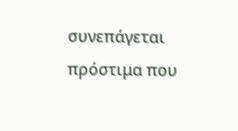συνεπάγεται πρόστιμα που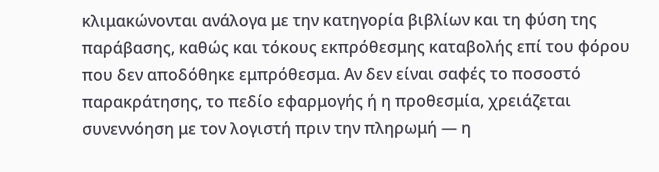κλιμακώνονται ανάλογα με την κατηγορία βιβλίων και τη φύση της παράβασης, καθώς και τόκους εκπρόθεσμης καταβολής επί του φόρου που δεν αποδόθηκε εμπρόθεσμα. Αν δεν είναι σαφές το ποσοστό παρακράτησης, το πεδίο εφαρμογής ή η προθεσμία, χρειάζεται συνεννόηση με τον λογιστή πριν την πληρωμή — η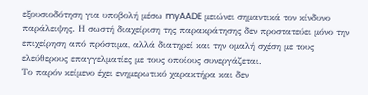εξουσιοδότηση για υποβολή μέσω myAADE μειώνει σημαντικά τον κίνδυνο παράλειψης. Η σωστή διαχείριση της παρακράτησης δεν προστατεύει μόνο την επιχείρηση από πρόστιμα, αλλά διατηρεί και την ομαλή σχέση με τους ελεύθερους επαγγελματίες με τους οποίους συνεργάζεται.
Το παρόν κείμενο έχει ενημερωτικό χαρακτήρα και δεν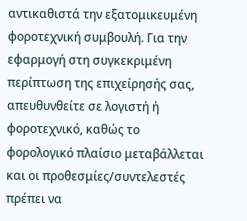αντικαθιστά την εξατομικευμένη φοροτεχνική συμβουλή. Για την εφαρμογή στη συγκεκριμένη περίπτωση της επιχείρησής σας, απευθυνθείτε σε λογιστή ή φοροτεχνικό, καθώς το φορολογικό πλαίσιο μεταβάλλεται και οι προθεσμίες/συντελεστές πρέπει να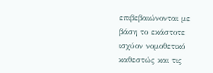επιβεβαιώνονται με βάση το εκάστοτε ισχύον νομοθετικό καθεστώς και τις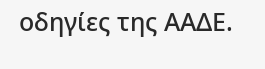οδηγίες της ΑΑΔΕ.